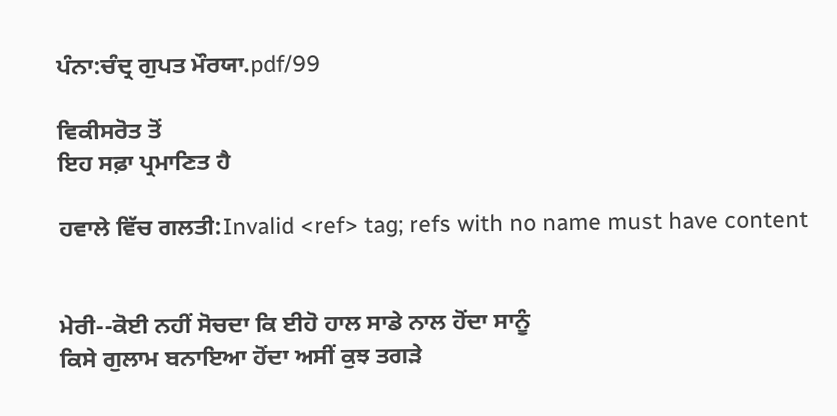ਪੰਨਾ:ਚੰਦ੍ਰ ਗੁਪਤ ਮੌਰਯਾ.pdf/99

ਵਿਕੀਸਰੋਤ ਤੋਂ
ਇਹ ਸਫ਼ਾ ਪ੍ਰਮਾਣਿਤ ਹੈ

ਹਵਾਲੇ ਵਿੱਚ ਗਲਤੀ:Invalid <ref> tag; refs with no name must have content


ਮੇਰੀ--ਕੋਈ ਨਹੀਂ ਸੋਚਦਾ ਕਿ ਈਹੋ ਹਾਲ ਸਾਡੇ ਨਾਲ ਹੋਂਦਾ ਸਾਨੂੰ
ਕਿਸੇ ਗੁਲਾਮ ਬਨਾਇਆ ਹੋਂਦਾ ਅਸੀਂ ਕੁਝ ਤਗੜੇ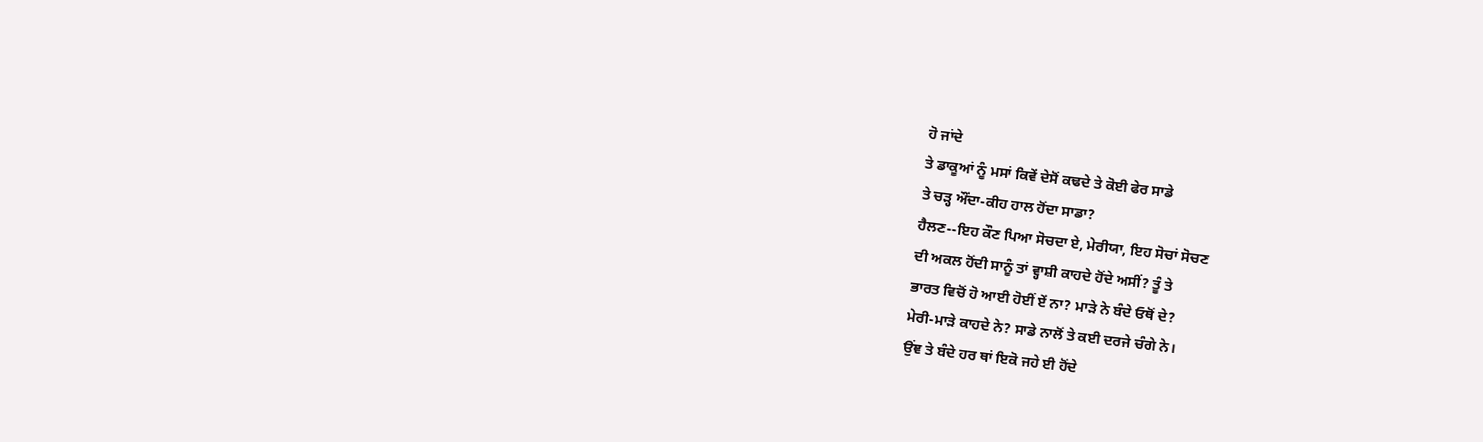ਹੋ ਜਾਂਦੇ
ਤੇ ਡਾਕੂਆਂ ਨੂੰ ਮਸਾਂ ਕਿਵੇਂ ਦੇਸੋਂ ਕਢਦੇ ਤੇ ਕੋਈ ਫੇਰ ਸਾਡੇ
ਤੇ ਚੜ੍ਹ ਔਂਦਾ-ਕੀਹ ਹਾਲ ਹੋਂਦਾ ਸਾਡਾ?
ਹੈਲਣ--ਇਹ ਕੌਣ ਪਿਆ ਸੋਚਦਾ ਏ, ਮੇਰੀਯਾ, ਇਹ ਸੋਚਾਂ ਸੋਚਣ
ਦੀ ਅਕਲ ਹੋਂਦੀ ਸਾਨੂੰ ਤਾਂ ਵ੍ਹਾਸ਼ੀ ਕਾਹਦੇ ਹੋਂਦੇ ਅਸੀਂ? ਤੂੰ ਤੇ
ਭਾਰਤ ਵਿਚੋਂ ਹੋ ਆਈ ਹੋਈਂ ਏਂ ਨਾ? ਮਾੜੇ ਨੇ ਬੰਦੇ ਓਥੋਂ ਦੇ?
ਮੇਰੀ-ਮਾੜੇ ਕਾਹਦੇ ਨੇ? ਸਾਡੇ ਨਾਲੋਂ ਤੇ ਕਈ ਦਰਜੇ ਚੰਗੇ ਨੇ।
ਉਂਞ ਤੇ ਬੰਦੇ ਹਰ ਥਾਂ ਇਕੋ ਜਹੇ ਈ ਹੋਂਦੇ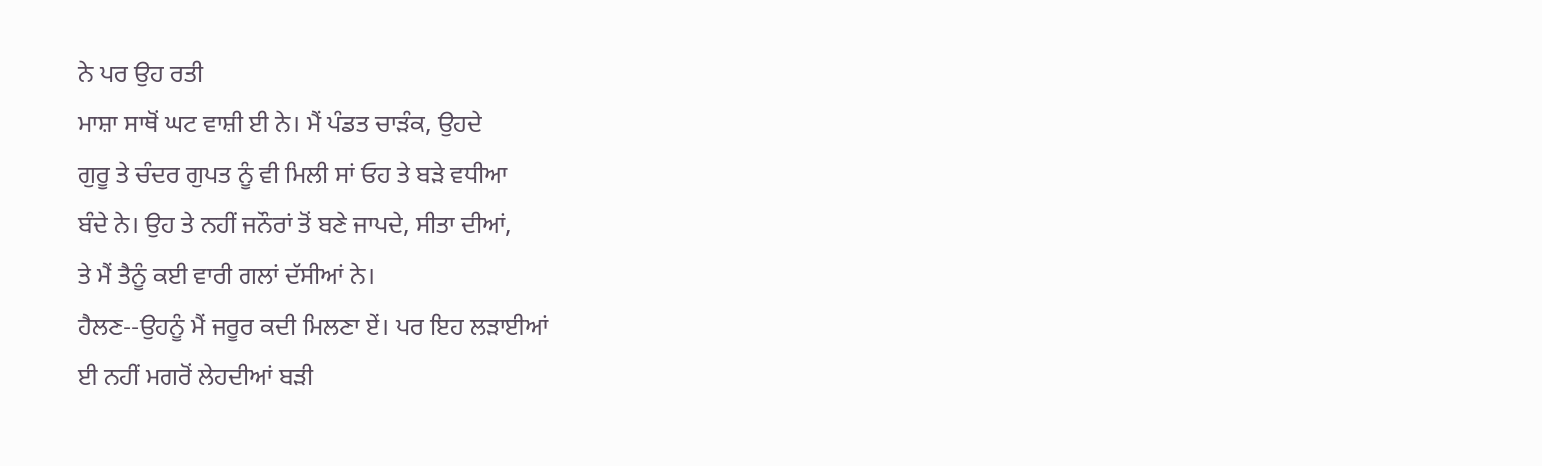ਨੇ ਪਰ ਉਹ ਰਤੀ
ਮਾਸ਼ਾ ਸਾਥੋਂ ਘਟ ਵਾਸ਼ੀ ਈ ਨੇ। ਮੈਂ ਪੰਡਤ ਚਾੜੰਕ, ਉਹਦੇ
ਗੁਰੂ ਤੇ ਚੰਦਰ ਗੁਪਤ ਨੂੰ ਵੀ ਮਿਲੀ ਸਾਂ ਓਹ ਤੇ ਬੜੇ ਵਧੀਆ
ਬੰਦੇ ਨੇ। ਉਹ ਤੇ ਨਹੀਂ ਜਨੌਰਾਂ ਤੋਂ ਬਣੇ ਜਾਪਦੇ, ਸੀਤਾ ਦੀਆਂ,
ਤੇ ਮੈਂ ਤੈਨੂੰ ਕਈ ਵਾਰੀ ਗਲਾਂ ਦੱਸੀਆਂ ਨੇ।
ਹੈਲਣ--ਉਹਨੂੰ ਮੈਂ ਜਰੂਰ ਕਦੀ ਮਿਲਣਾ ਏਂ। ਪਰ ਇਹ ਲੜਾਈਆਂ
ਈ ਨਹੀਂ ਮਗਰੋਂ ਲੇਹਦੀਆਂ ਬੜੀ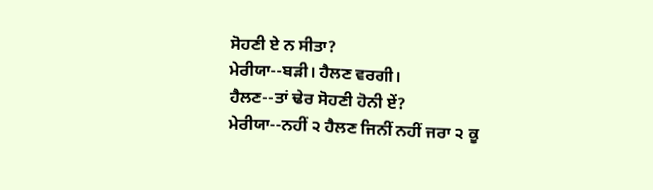ਸੋਹਣੀ ਏ ਨ ਸੀਤਾ?
ਮੇਰੀਯਾ--ਬੜੀ। ਹੈਲਣ ਵਰਗੀ।
ਹੈਲਣ--ਤਾਂ ਢੇਰ ਸੋਹਣੀ ਹੋਨੀ ਏਂ?
ਮੇਰੀਯਾ--ਨਹੀਂ ੨ ਹੈਲਣ ਜਿਨੀਂ ਨਹੀਂ ਜਰਾ ੨ ਕੂ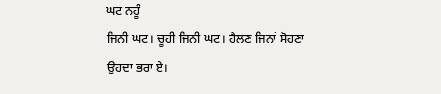ਘਟ ਨਹੂੰ
ਜਿਨੀ ਘਟ। ਚੂਹੀ ਜਿਨੀ ਘਟ। ਹੈਲਣ ਜਿਨਾਂ ਸੋਹਣਾ
ਉਹਦਾ ਭਰਾ ਏ।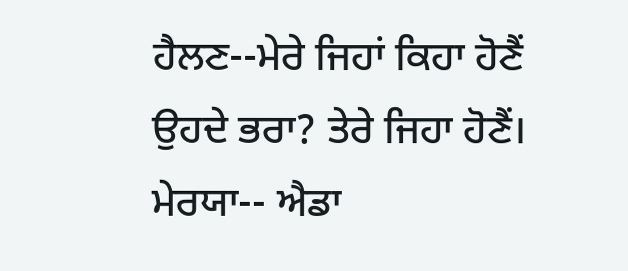ਹੈਲਣ--ਮੇਰੇ ਜਿਹਾਂ ਕਿਹਾ ਹੋਣੈਂ ਉਹਦੇ ਭਰਾ? ਤੇਰੇ ਜਿਹਾ ਹੋਣੈਂ।
ਮੇਰਯਾ-- ਐਡਾ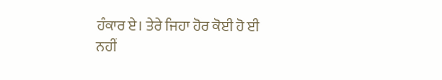ਹੰਕਾਰ ਏ। ਤੇਰੇ ਜਿਹਾ ਹੋਰ ਕੋਈ ਹੋ ਈ
ਨਹੀਂ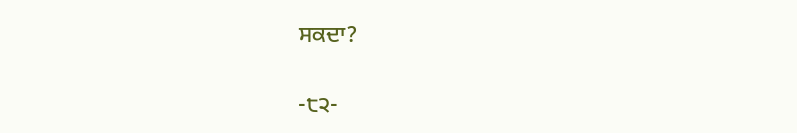ਸਕਦਾ?

-੮੨-